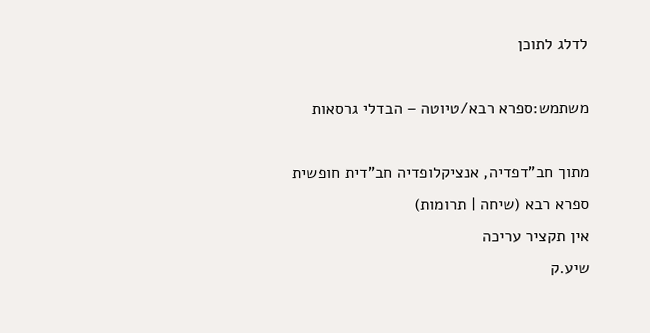לדלג לתוכן

משתמש:ספרא רבא/טיוטה – הבדלי גרסאות

מתוך חב"דפדיה, אנציקלופדיה חב"דית חופשית
ספרא רבא (שיחה | תרומות)
אין תקציר עריכה
שיע.ק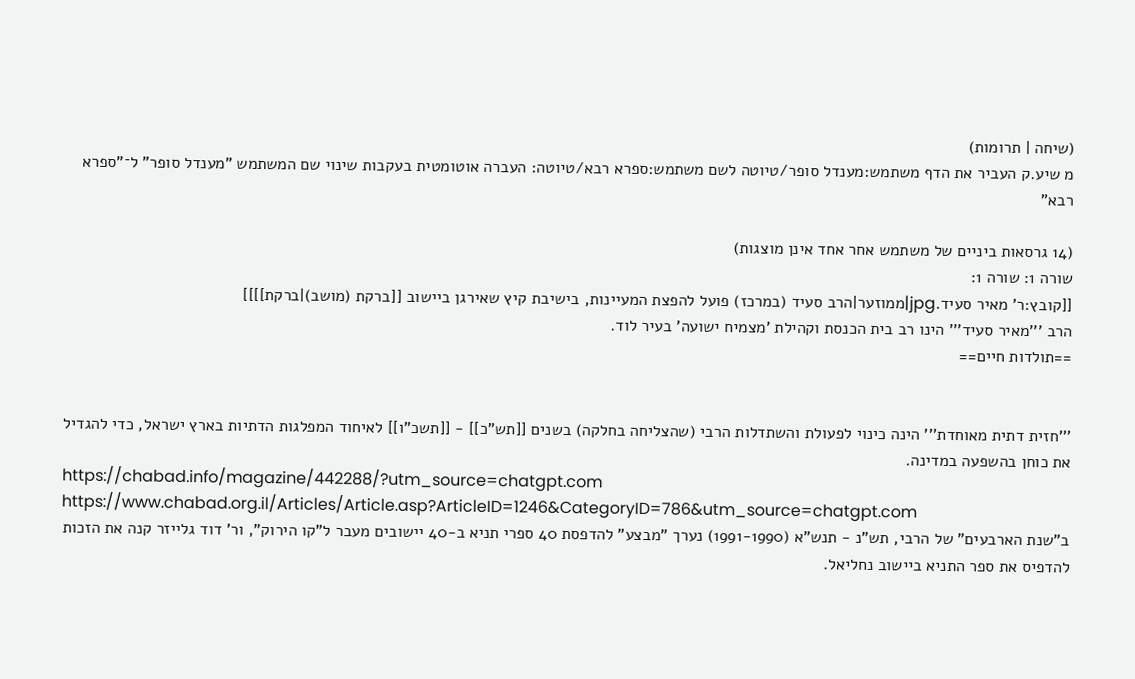(שיחה | תרומות)
מ שיע.ק העביר את הדף משתמש:מענדל סופר/טיוטה לשם משתמש:ספרא רבא/טיוטה: העברה אוטומטית בעקבות שינוי שם המשתמש "מענדל סופר" ל־"ספרא רבא"

(14 גרסאות ביניים של משתמש אחר אחד אינן מוצגות)
שורה 1: שורה 1:
[[קובץ:ר' מאיר סעיד.jpg|ממוזער|הרב סעיד (במרכז) פועל להפצת המעיינות, בישיבת קיץ שאירגן ביישוב [[ברקת (מושב)|ברקת]]]]
הרב '''מאיר סעיד''' הינו רב בית הכנסת וקהילת 'מצמיח ישועה' בעיר לוד.
==תולדות חיים==


'''חזית דתית מאוחדת''' הינה כינוי לפעולת והשתדלות הרבי (שהצליחה בחלקה) בשנים [[תש"כ]] - [[תשכ"ו]] לאיחוד המפלגות הדתיות בארץ ישראל, כדי להגדיל את כוחן בהשפעה במדינה.
https://chabad.info/magazine/442288/?utm_source=chatgpt.com
https://www.chabad.org.il/Articles/Article.asp?ArticleID=1246&CategoryID=786&utm_source=chatgpt.com
ב"שנת הארבעים" של הרבי, תש"נ - תנש"א (1991-1990) נערך "מבצע" להדפסת 40 ספרי תניא ב-40 יישובים מעבר ל"קו הירוק", ור' דוד גלייזר קנה את הזכות להדפיס את ספר התניא ביישוב נחליאל.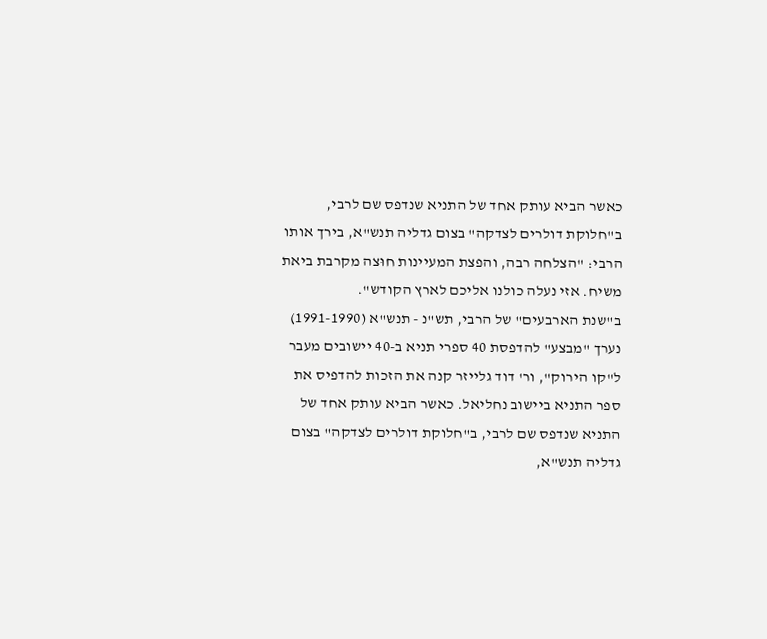כאשר הביא עותק אחד של התניא שנדפס שם לרבי, ב"חלוקת דולרים לצדקה" בצום גדליה תנש"א, בירך אותו הרבי: "הצלחה רבה, והפצת המעיינות חוּצה מקרבת ביאת משיח. אזי נעלה כולנו אליכם לארץ הקודש".
ב"שנת הארבעים" של הרבי, תש"נ - תנש"א (1991-1990) נערך "מבצע" להדפסת 40 ספרי תניא ב-40 יישובים מעבר ל"קו הירוק", ור' דוד גלייזר קנה את הזכות להדפיס את ספר התניא ביישוב נחליאל. כאשר הביא עותק אחד של התניא שנדפס שם לרבי, ב"חלוקת דולרים לצדקה" בצום גדליה תנש"א,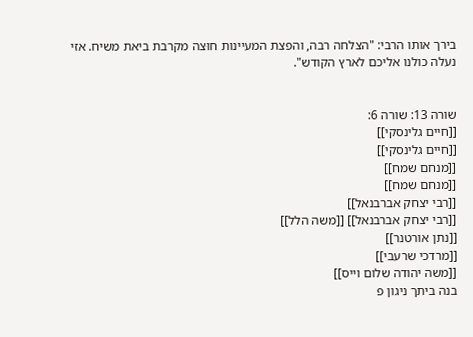בירך אותו הרבי: "הצלחה רבה, והפצת המעיינות חוּצה מקרבת ביאת משיח. אזי נעלה כולנו אליכם לארץ הקודש".


שורה 13: שורה 6:
[[חיים גלינסקי]]
[[חיים גלינסקי]]
[[מנחם שמח]]
[[מנחם שמח]]
[[רבי יצחק אברבנאל]]
[[רבי יצחק אברבנאל]] [[משה הלל]]
[[נתן אורטנר]]
[[מרדכי שרעבי]]
[[משה יהודה שלום וייס]]
בנה ביתך ניגון פ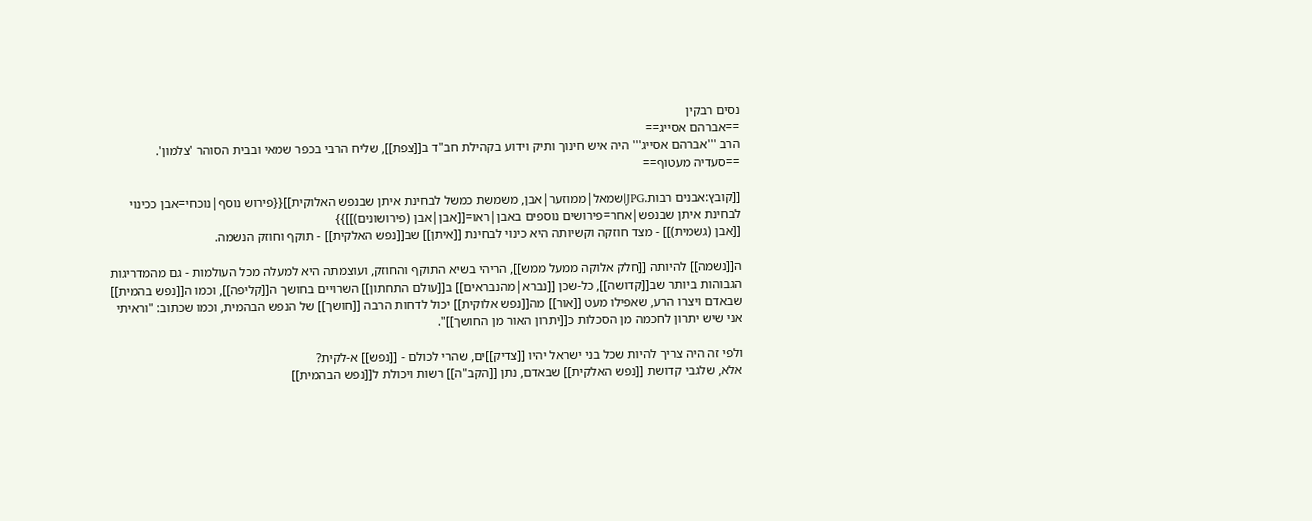נסים רבקין
==אברהם אסייג==
הרב '''אברהם אסייג''' היה איש חינוך ותיק וידוע בקהילת חב"ד ב[[צפת]], שליח הרבי בכפר שמאי ובבית הסוהר 'צלמון'.
==סעדיה מעטוף==

[[קובץ:אבנים רבות.JPG|שמאל|ממוזער|אבן, משמשת כמשל לבחינת איתן שבנפש האלוקית]]{{פירוש נוסף|נוכחי=אבן ככינוי לבחינת איתן שבנפש|אחר=פירושים נוספים באבן|ראו=[[אבן|אבן (פירושונים)]]}}
[[אבן (גשמית)]] - מצד חוזקה וקשיותה היא כינוי לבחינת [[איתן]] שב[[נפש האלקית]] - תוקף וחוזק הנשמה.

ה[[נשמה]] להיותה [[חלק אלוקה ממעל ממש]], הריהי בשיא התוקף והחוזק, ועוצמתה היא למעלה מכל העולמות - גם מהמדריגות הגבוהות ביותר שב[[קדושה]], כל-שכן [[נברא|מהנבראים]] ב[[עולם התחתון]] השרויים בחושך ה[[קליפה]], וכמו ה[[נפש בהמית]] שבאדם ויצרו הרע, שאפילו מעט [[אור]] מה[[נפש אלוקית]] יכול לדחות הרבה [[חושך]] של הנפש הבהמית, וכמו שכתוב: "וראיתי אני שיש יתרון לחכמה מן הסכלות כ[[יתרון האור מן החושך]]".

ולפי זה היה צריך להיות שכל בני ישראל יהיו [[צדיק]]ים, שהרי לכולם - [[נפש]] א-לקית?
אלא, שלגבי קדושת [[נפש האלקית]] שבאדם, נתן [[הקב"ה]] רשות ויכולת ל[[נפש הבהמית]]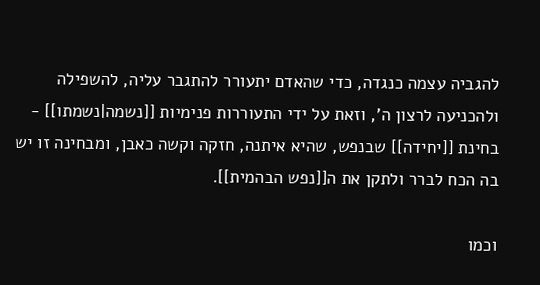להגביה עצמה כנגדה, כדי שהאדם יתעורר להתגבר עליה, להשפילה ולהכניעה לרצון ה', וזאת על ידי התעוררות פנימיות [[נשמה|נשמתו]] - בחינת [[יחידה]] שבנפש, שהיא איתנה, חזקה וקשה כאבן, ומבחינה זו יש בה הכח לברר ולתקן את ה[[נפש הבהמית]].

וכמו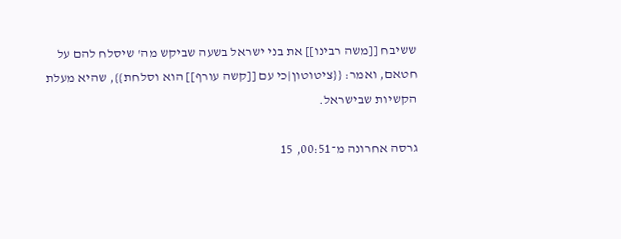ששיבח [[משה רבינו]] את בני ישראל בשעה שביקש מה' שיסלח להם על חטאם, ואמר: {{ציטוטון|כי עם [[קשה עורף]] הוא וסלחת}}, שהיא מעלת הקשיות שבישראל.

גרסה אחרונה מ־00:51, 15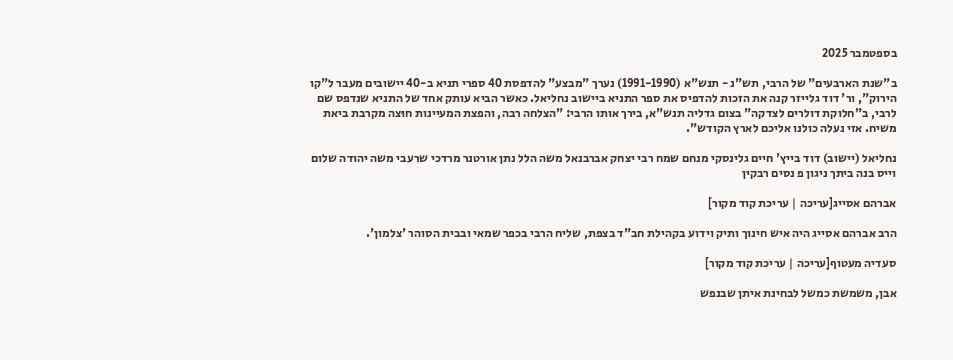בספטמבר 2025

ב"שנת הארבעים" של הרבי, תש"נ - תנש"א (1991-1990) נערך "מבצע" להדפסת 40 ספרי תניא ב-40 יישובים מעבר ל"קו הירוק", ור' דוד גלייזר קנה את הזכות להדפיס את ספר התניא ביישוב נחליאל. כאשר הביא עותק אחד של התניא שנדפס שם לרבי, ב"חלוקת דולרים לצדקה" בצום גדליה תנש"א, בירך אותו הרבי: "הצלחה רבה, והפצת המעיינות חוּצה מקרבת ביאת משיח. אזי נעלה כולנו אליכם לארץ הקודש".

נחליאל (יישוב) דוד בייץ' חיים גלינסקי מנחם שמח רבי יצחק אברבנאל משה הלל נתן אורטנר מרדכי שרעבי משה יהודה שלום וייס בנה ביתך ניגון פ נסים רבקין

אברהם אסייג[עריכה | עריכת קוד מקור]

הרב אברהם אסייג היה איש חינוך ותיק וידוע בקהילת חב"ד בצפת, שליח הרבי בכפר שמאי ובבית הסוהר 'צלמון'.

סעדיה מעטוף[עריכה | עריכת קוד מקור]

אבן, משמשת כמשל לבחינת איתן שבנפש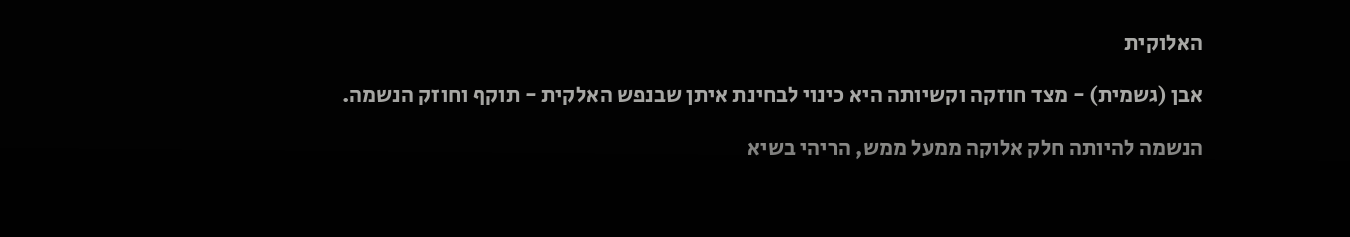האלוקית

אבן (גשמית) - מצד חוזקה וקשיותה היא כינוי לבחינת איתן שבנפש האלקית - תוקף וחוזק הנשמה.

הנשמה להיותה חלק אלוקה ממעל ממש, הריהי בשיא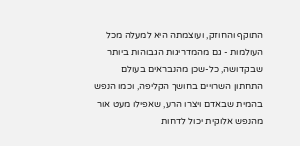התוקף והחוזק, ועוצמתה היא למעלה מכל העולמות - גם מהמדריגות הגבוהות ביותר שבקדושה, כל-שכן מהנבראים בעולם התחתון השרויים בחושך הקליפה, וכמו הנפש בהמית שבאדם ויצרו הרע, שאפילו מעט אור מהנפש אלוקית יכול לדחות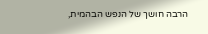הרבה חושך של הנפש הבהמית,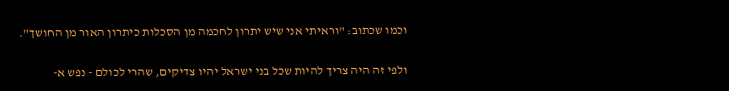וכמו שכתוב: "וראיתי אני שיש יתרון לחכמה מן הסכלות כיתרון האור מן החושך".

ולפי זה היה צריך להיות שכל בני ישראל יהיו צדיקים, שהרי לכולם - נפש א-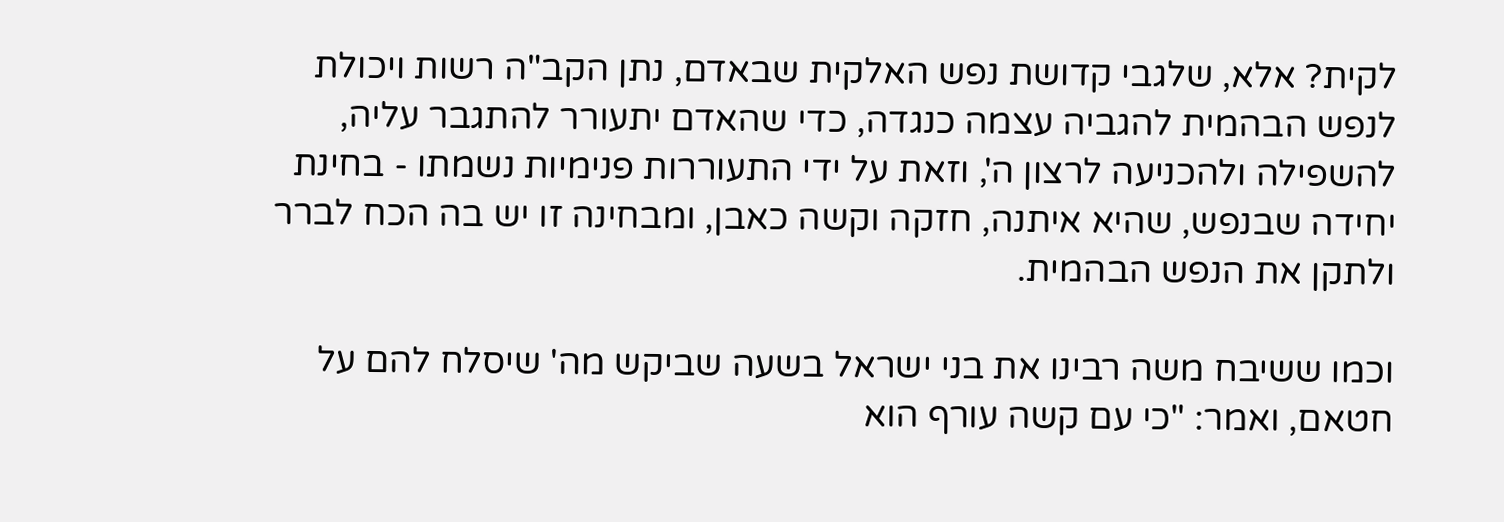לקית? אלא, שלגבי קדושת נפש האלקית שבאדם, נתן הקב"ה רשות ויכולת לנפש הבהמית להגביה עצמה כנגדה, כדי שהאדם יתעורר להתגבר עליה, להשפילה ולהכניעה לרצון ה', וזאת על ידי התעוררות פנימיות נשמתו - בחינת יחידה שבנפש, שהיא איתנה, חזקה וקשה כאבן, ומבחינה זו יש בה הכח לברר ולתקן את הנפש הבהמית.

וכמו ששיבח משה רבינו את בני ישראל בשעה שביקש מה' שיסלח להם על חטאם, ואמר: "כי עם קשה עורף הוא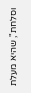וסלחת", שהיא מעלת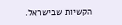הקשיות שבישראל.